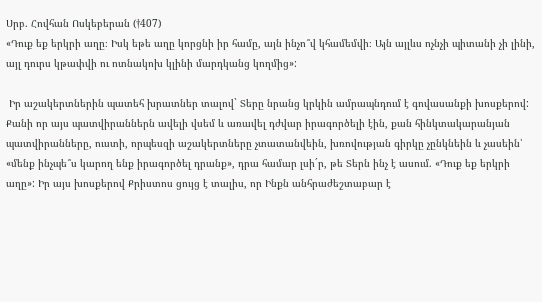Սրբ. Հովհան Ոսկեբերան (†407)
«Դուք եք երկրի աղը։ Իսկ եթե աղը կորցնի իր համը, այն ինչո՞վ կհամեմվի։ Այն այլևս ոչնչի պիտանի չի լինի, այլ դուրս կթափվի ու ոտնակոխ կլինի մարդկանց կողմից»:

 Իր աշակերտներին պատեհ խրատներ տալով` Տերը նրանց կրկին ամրապնդում է գովասանքի խոսքերով: Քանի որ այս պատվիրաններն ավելի վսեմ և առավել դժվար իրագործելի էին, քան հինկտակարանյան պատվիրանները, ուստի, որպեսզի աշակերտները չտատանվեին, խռովության գիրկը չընկնեին և չասեին՝ «մենք ինչպե՞ս կարող ենք իրագործել դրանք», դրա համար լսի´ր, թե Տերն ինչ է ասում. «Դուք եք երկրի աղը»: Իր այս խոսքերով Քրիստոս ցույց է տալիս, որ Ինքն անհրաժեշտաբար է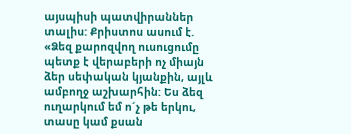այսպիսի պատվիրաններ տալիս: Քրիստոս ասում է. «Ձեզ քարոզվող ուսուցումը պետք է վերաբերի ոչ միայն ձեր սեփական կյանքին, այլև ամբողջ աշխարհին: Ես ձեզ ուղարկում եմ ո´չ թե երկու, տասը կամ քսան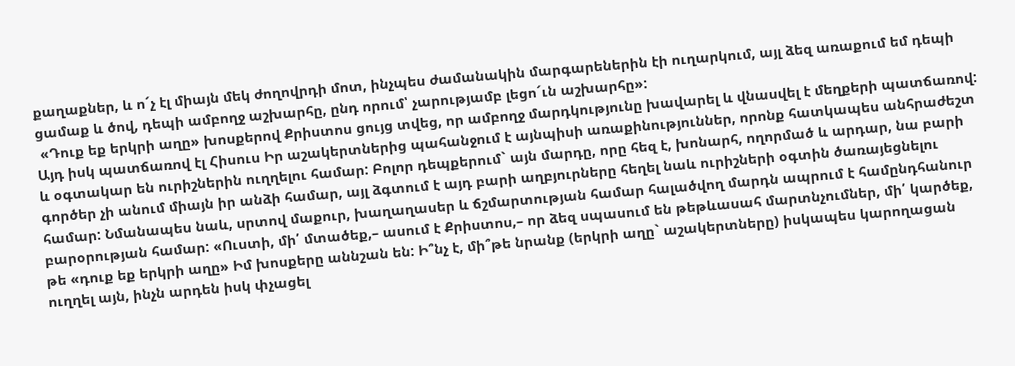քաղաքներ, և ո´չ էլ միայն մեկ ժողովրդի մոտ, ինչպես ժամանակին մարգարեներին էի ուղարկում, այլ ձեզ առաքում եմ դեպի ցամաք և ծով, դեպի ամբողջ աշխարհը, ընդ որում՝ չարությամբ լեցո´ւն աշխարհը»:
 «Դուք եք երկրի աղը» խոսքերով Քրիստոս ցույց տվեց, որ ամբողջ մարդկությունը խավարել և վնասվել է մեղքերի պատճառով: Այդ իսկ պատճառով էլ Հիսուս Իր աշակերտներից պահանջում է այնպիսի առաքինություններ, որոնք հատկապես անհրաժեշտ և օգտակար են ուրիշներին ուղղելու համար: Բոլոր դեպքերում` այն մարդը, որը հեզ է, խոնարհ, ողորմած և արդար, նա բարի գործեր չի անում միայն իր անձի համար, այլ ձգտում է այդ բարի աղբյուրները հեղել նաև ուրիշների օգտին ծառայեցնելու համար: Նմանապես նաև, սրտով մաքուր, խաղաղասեր և ճշմարտության համար հալածվող մարդն ապրում է համընդհանուր բարօրության համար: «Ուստի, մի՛ մտածեք,– ասում է Քրիստոս,– որ ձեզ սպասում են թեթևասահ մարտնչումներ, մի՛ կարծեք, թե «դուք եք երկրի աղը» Իմ խոսքերը աննշան են: Ի՞նչ է, մի՞թե նրանք (երկրի աղը` աշակերտները) իսկապես կարողացան ուղղել այն, ինչն արդեն իսկ փչացել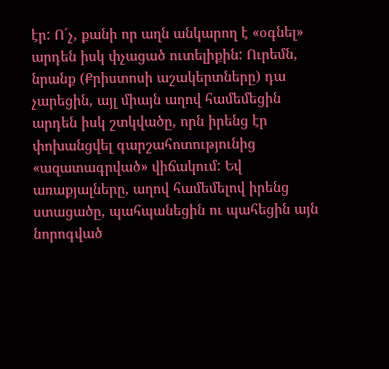էր: Ո´չ, քանի որ աղն անկարող է «օգնել» արդեն իսկ փչացած ուտելիքին: Ուրեմն, նրանք (Քրիստոսի աշակերտները) դա չարեցին, այլ միայն աղով համեմեցին արդեն իսկ շտկվածը, որն իրենց էր փոխանցվել գարշահոտությունից «ազատագրված» վիճակում: Եվ առաքյալները, աղով համեմելով իրենց ստացածը, պահպանեցին ու պահեցին այն նորոգված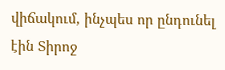վիճակում, ինչպես որ ընդունել էին Տիրոջ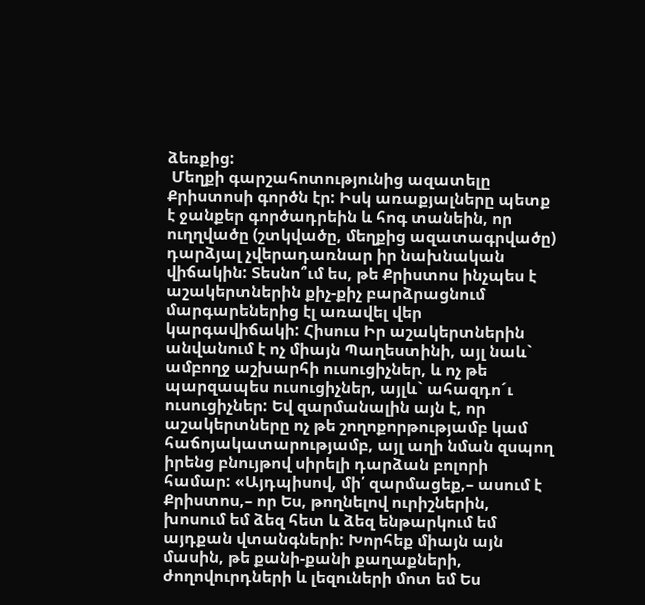ձեռքից:
 Մեղքի գարշահոտությունից ազատելը Քրիստոսի գործն էր: Իսկ առաքյալները պետք է ջանքեր գործադրեին և հոգ տանեին, որ ուղղվածը (շտկվածը, մեղքից ազատագրվածը) դարձյալ չվերադառնար իր նախնական վիճակին: Տեսնո՞ւմ ես, թե Քրիստոս ինչպես է աշակերտներին քիչ-քիչ բարձրացնում մարգարեներից էլ առավել վեր կարգավիճակի: Հիսուս Իր աշակերտներին անվանում է ոչ միայն Պաղեստինի, այլ նաև` ամբողջ աշխարհի ուսուցիչներ, և ոչ թե պարզապես ուսուցիչներ, այլև` ահազդո´ւ ուսուցիչներ: Եվ զարմանալին այն է, որ աշակերտները ոչ թե շողոքորթությամբ կամ հաճոյակատարությամբ, այլ աղի նման զսպող իրենց բնույթով սիրելի դարձան բոլորի համար: «Այդպիսով, մի՛ զարմացեք,– ասում է Քրիստոս,– որ Ես, թողնելով ուրիշներին, խոսում եմ ձեզ հետ և ձեզ ենթարկում եմ այդքան վտանգների: Խորհեք միայն այն մասին, թե քանի-քանի քաղաքների, ժողովուրդների և լեզուների մոտ եմ Ես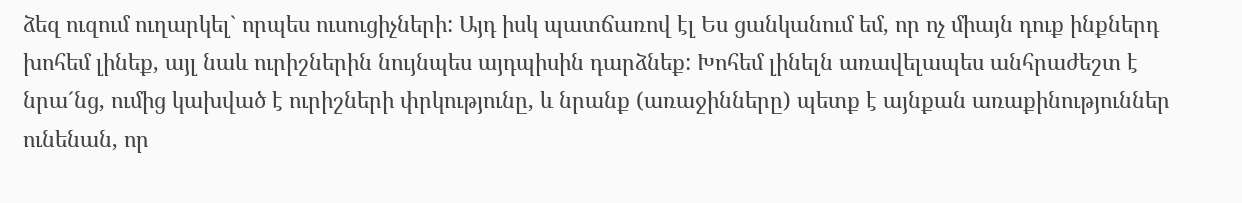ձեզ ուզում ուղարկել` որպես ուսուցիչների: Այդ իսկ պատճառով էլ Ես ցանկանում եմ, որ ոչ միայն դուք ինքներդ խոհեմ լինեք, այլ նաև ուրիշներին նույնպես այդպիսին դարձնեք: Խոհեմ լինելն առավելապես անհրաժեշտ է նրա´նց, ումից կախված է ուրիշների փրկությունը, և նրանք (առաջինները) պետք է այնքան առաքինություններ ունենան, որ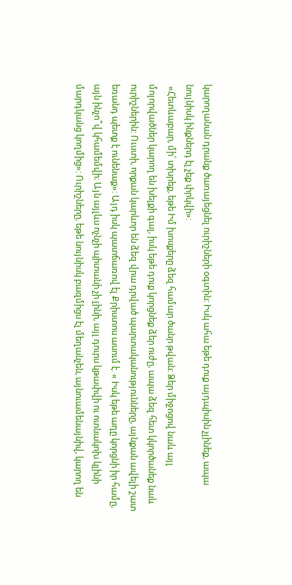կարողանան դրանք ծառայեցնել ուրիշների օգտին: Իսկ ահա եթե դուք այդպիսին չլինեք, ապա նույնիսկ ինքներդ էլ չեք փրկվի»:
 «Հետևաբար, մի՛ տխրեք, եթե Իմ խոսքերը ձեզ համար ծանր թվան: Ձեր միջոցով նաև այլ մոլորվածներ կարող են խելքի գալ, իսկ եթե դուք կորցնեք ձեր ուժը, ապա ձեզ հետ կկործանեք նաև ուրիշներին: Ուստի, որքան կարևոր են ձեզ վրա դրված պարտականությունները, այնքան ավելի շատ եռանդ պետք է ունենաք»: Այդ իսկ պատճառով էլ Քրիստոս ասում է. « Իսկ եթե աղը կորցնի իր համը, այն ինչո՞վ կհամեմվի։ Այն այլևս ոչնչի պիտանի չի լինի, այլ դուրս կթափվի ու ոտնակոխ կլինի մարդկանց կողմից»: Ուրիշները, եթե նույնիսկ բազմիցս էլ մեղանչեն, այնուամենայնիվ, կարող են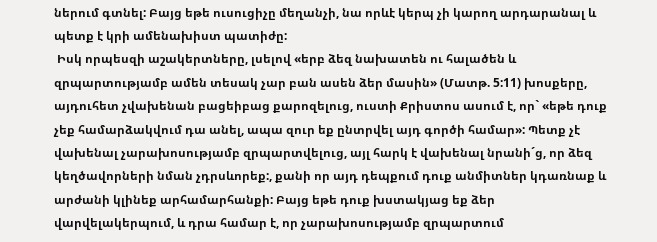ներում գտնել: Բայց եթե ուսուցիչը մեղանչի, նա որևէ կերպ չի կարող արդարանալ և պետք է կրի ամենախիստ պատիժը:
 Իսկ որպեսզի աշակերտները, լսելով «երբ ձեզ նախատեն ու հալածեն և զրպարտությամբ ամեն տեսակ չար բան ասեն ձեր մասին» (Մատթ. 5:11) խոսքերը, այդուհետ չվախենան բացեիբաց քարոզելուց, ուստի Քրիստոս ասում է, որ` «եթե դուք չեք համարձակվում դա անել, ապա զուր եք ընտրվել այդ գործի համար»: Պետք չէ վախենալ չարախոսությամբ զրպարտվելուց, այլ հարկ է վախենալ նրանի´ց, որ ձեզ կեղծավորների նման չդրսևորեք:, քանի որ այդ դեպքում դուք անմիտներ կդառնաք և արժանի կլինեք արհամարհանքի: Բայց եթե դուք խստակյաց եք ձեր վարվելակերպում, և դրա համար է, որ չարախոսությամբ զրպարտում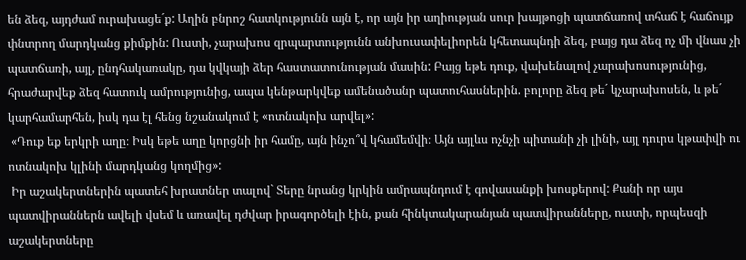են ձեզ, այդժամ ուրախացե´ք: Աղին բնրոշ հատկությունն այն է, որ այն իր աղիության սուր խայթոցի պատճառով տհաճ է հաճույք փնտրող մարդկանց քիմքին: Ուստի, չարախոս զրպարտությունն անխուսափելիորեն կհետապնդի ձեզ, բայց դա ձեզ ոչ մի վնաս չի պատճառի, այլ, ընդհակառակը, դա կվկայի ձեր հաստատունության մասին: Բայց եթե դուք, վախենալով չարախոսությունից, հրաժարվեք ձեզ հատուկ ամրությունից, ապա կենթարկվեք ամենածանր պատուհասներին. բոլորը ձեզ թե´ կչարախոսեն, և թե´ կարհամարհեն, իսկ դա էլ հենց նշանակում է «ոտնակոխ արվել»:
 «Դուք եք երկրի աղը։ Իսկ եթե աղը կորցնի իր համը, այն ինչո՞վ կհամեմվի։ Այն այլևս ոչնչի պիտանի չի լինի, այլ դուրս կթափվի ու ոտնակոխ կլինի մարդկանց կողմից»:
 Իր աշակերտներին պատեհ խրատներ տալով` Տերը նրանց կրկին ամրապնդում է գովասանքի խոսքերով: Քանի որ այս պատվիրաններն ավելի վսեմ և առավել դժվար իրագործելի էին, քան հինկտակարանյան պատվիրանները, ուստի, որպեսզի աշակերտները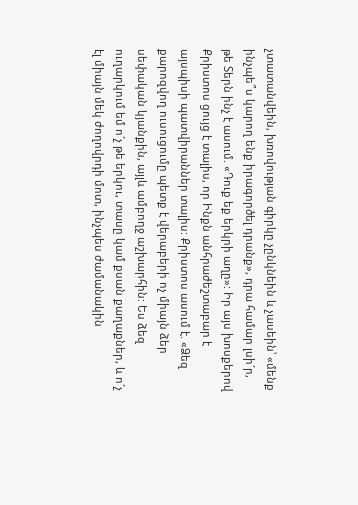չտատանվեին, խռովության գիրկը չընկնեին և չասեին՝ «մենք ինչպե՞ս կարող ենք իրագործել դրանք», դրա համար լսի´ր, թե Տերն ինչ է ասում. «Դուք եք երկրի աղը»: Իր այս խոսքերով Քրիստոս ցույց է տալիս, որ Ինքն անհրաժեշտաբար է այսպիսի պատվիրաններ տալիս: Քրիստոս ասում է. «Ձեզ քարոզվող ուսուցումը պետք է վերաբերի ոչ միայն ձեր սեփական կյանքին, այլև ամբողջ աշխարհին: Ես ձեզ ուղարկում եմ ո´չ թե երկու, տասը կամ քսան քաղաքներ, և ո´չ էլ միայն մեկ ժողովրդի մոտ, ինչպես ժամանակին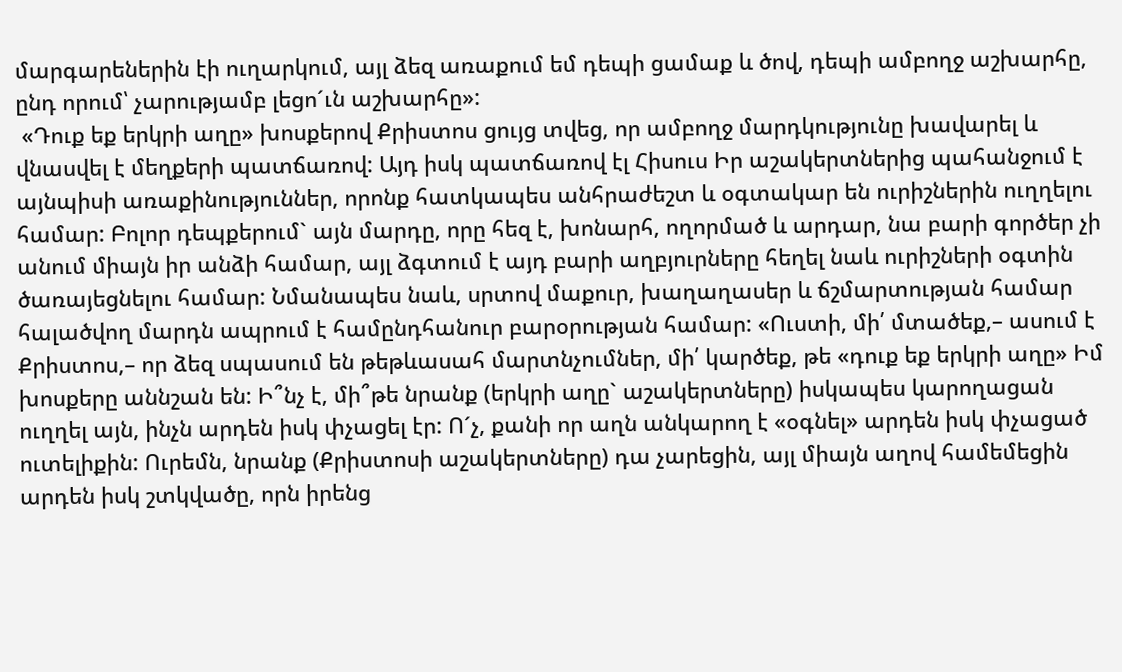մարգարեներին էի ուղարկում, այլ ձեզ առաքում եմ դեպի ցամաք և ծով, դեպի ամբողջ աշխարհը, ընդ որում՝ չարությամբ լեցո´ւն աշխարհը»:
 «Դուք եք երկրի աղը» խոսքերով Քրիստոս ցույց տվեց, որ ամբողջ մարդկությունը խավարել և վնասվել է մեղքերի պատճառով: Այդ իսկ պատճառով էլ Հիսուս Իր աշակերտներից պահանջում է այնպիսի առաքինություններ, որոնք հատկապես անհրաժեշտ և օգտակար են ուրիշներին ուղղելու համար: Բոլոր դեպքերում` այն մարդը, որը հեզ է, խոնարհ, ողորմած և արդար, նա բարի գործեր չի անում միայն իր անձի համար, այլ ձգտում է այդ բարի աղբյուրները հեղել նաև ուրիշների օգտին ծառայեցնելու համար: Նմանապես նաև, սրտով մաքուր, խաղաղասեր և ճշմարտության համար հալածվող մարդն ապրում է համընդհանուր բարօրության համար: «Ուստի, մի՛ մտածեք,– ասում է Քրիստոս,– որ ձեզ սպասում են թեթևասահ մարտնչումներ, մի՛ կարծեք, թե «դուք եք երկրի աղը» Իմ խոսքերը աննշան են: Ի՞նչ է, մի՞թե նրանք (երկրի աղը` աշակերտները) իսկապես կարողացան ուղղել այն, ինչն արդեն իսկ փչացել էր: Ո´չ, քանի որ աղն անկարող է «օգնել» արդեն իսկ փչացած ուտելիքին: Ուրեմն, նրանք (Քրիստոսի աշակերտները) դա չարեցին, այլ միայն աղով համեմեցին արդեն իսկ շտկվածը, որն իրենց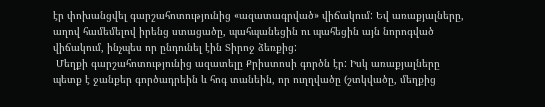էր փոխանցվել գարշահոտությունից «ազատագրված» վիճակում: Եվ առաքյալները, աղով համեմելով իրենց ստացածը, պահպանեցին ու պահեցին այն նորոգված վիճակում, ինչպես որ ընդունել էին Տիրոջ ձեռքից:
 Մեղքի գարշահոտությունից ազատելը Քրիստոսի գործն էր: Իսկ առաքյալները պետք է ջանքեր գործադրեին և հոգ տանեին, որ ուղղվածը (շտկվածը, մեղքից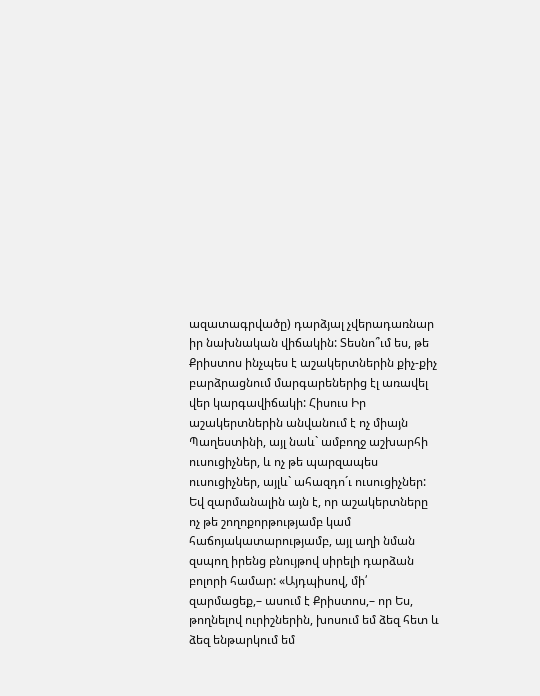ազատագրվածը) դարձյալ չվերադառնար իր նախնական վիճակին: Տեսնո՞ւմ ես, թե Քրիստոս ինչպես է աշակերտներին քիչ-քիչ բարձրացնում մարգարեներից էլ առավել վեր կարգավիճակի: Հիսուս Իր աշակերտներին անվանում է ոչ միայն Պաղեստինի, այլ նաև` ամբողջ աշխարհի ուսուցիչներ, և ոչ թե պարզապես ուսուցիչներ, այլև` ահազդո´ւ ուսուցիչներ: Եվ զարմանալին այն է, որ աշակերտները ոչ թե շողոքորթությամբ կամ հաճոյակատարությամբ, այլ աղի նման զսպող իրենց բնույթով սիրելի դարձան բոլորի համար: «Այդպիսով, մի՛ զարմացեք,– ասում է Քրիստոս,– որ Ես, թողնելով ուրիշներին, խոսում եմ ձեզ հետ և ձեզ ենթարկում եմ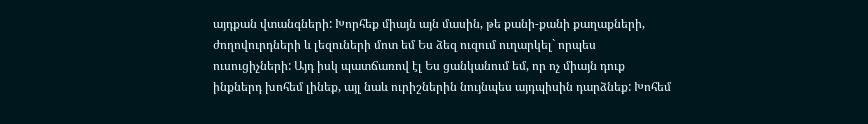այդքան վտանգների: Խորհեք միայն այն մասին, թե քանի-քանի քաղաքների, ժողովուրդների և լեզուների մոտ եմ Ես ձեզ ուզում ուղարկել` որպես ուսուցիչների: Այդ իսկ պատճառով էլ Ես ցանկանում եմ, որ ոչ միայն դուք ինքներդ խոհեմ լինեք, այլ նաև ուրիշներին նույնպես այդպիսին դարձնեք: Խոհեմ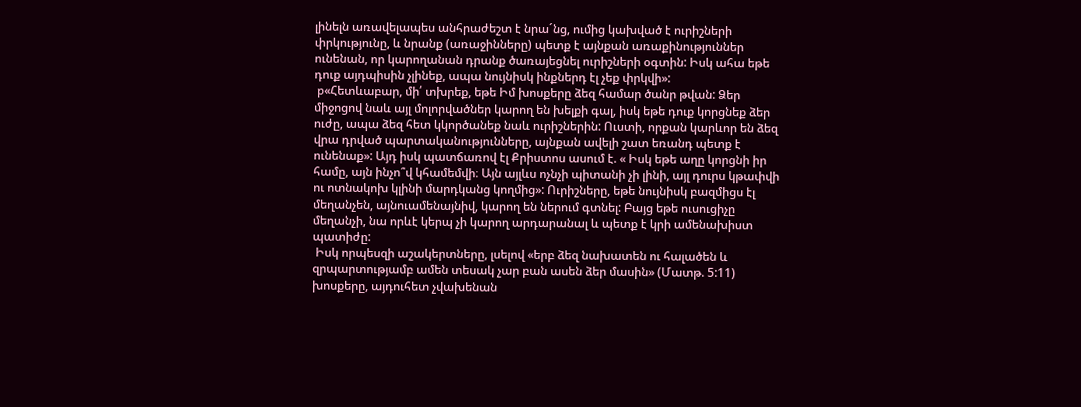լինելն առավելապես անհրաժեշտ է նրա´նց, ումից կախված է ուրիշների փրկությունը, և նրանք (առաջինները) պետք է այնքան առաքինություններ ունենան, որ կարողանան դրանք ծառայեցնել ուրիշների օգտին: Իսկ ահա եթե դուք այդպիսին չլինեք, ապա նույնիսկ ինքներդ էլ չեք փրկվի»:
 p«Հետևաբար, մի՛ տխրեք, եթե Իմ խոսքերը ձեզ համար ծանր թվան: Ձեր միջոցով նաև այլ մոլորվածներ կարող են խելքի գալ, իսկ եթե դուք կորցնեք ձեր ուժը, ապա ձեզ հետ կկործանեք նաև ուրիշներին: Ուստի, որքան կարևոր են ձեզ վրա դրված պարտականությունները, այնքան ավելի շատ եռանդ պետք է ունենաք»: Այդ իսկ պատճառով էլ Քրիստոս ասում է. « Իսկ եթե աղը կորցնի իր համը, այն ինչո՞վ կհամեմվի։ Այն այլևս ոչնչի պիտանի չի լինի, այլ դուրս կթափվի ու ոտնակոխ կլինի մարդկանց կողմից»: Ուրիշները, եթե նույնիսկ բազմիցս էլ մեղանչեն, այնուամենայնիվ, կարող են ներում գտնել: Բայց եթե ուսուցիչը մեղանչի, նա որևէ կերպ չի կարող արդարանալ և պետք է կրի ամենախիստ պատիժը:
 Իսկ որպեսզի աշակերտները, լսելով «երբ ձեզ նախատեն ու հալածեն և զրպարտությամբ ամեն տեսակ չար բան ասեն ձեր մասին» (Մատթ. 5:11) խոսքերը, այդուհետ չվախենան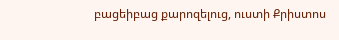բացեիբաց քարոզելուց, ուստի Քրիստոս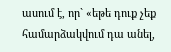ասում է, որ` «եթե դուք չեք համարձակվում դա անել,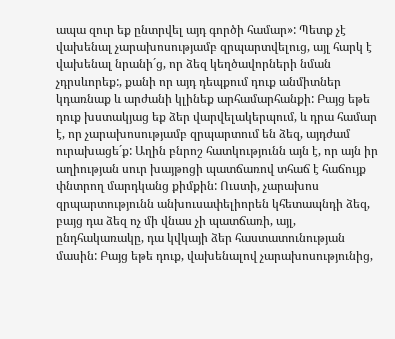ապա զուր եք ընտրվել այդ գործի համար»: Պետք չէ վախենալ չարախոսությամբ զրպարտվելուց, այլ հարկ է վախենալ նրանի´ց, որ ձեզ կեղծավորների նման չդրսևորեք:, քանի որ այդ դեպքում դուք անմիտներ կդառնաք և արժանի կլինեք արհամարհանքի: Բայց եթե դուք խստակյաց եք ձեր վարվելակերպում, և դրա համար է, որ չարախոսությամբ զրպարտում են ձեզ, այդժամ ուրախացե´ք: Աղին բնրոշ հատկությունն այն է, որ այն իր աղիության սուր խայթոցի պատճառով տհաճ է հաճույք փնտրող մարդկանց քիմքին: Ուստի, չարախոս զրպարտությունն անխուսափելիորեն կհետապնդի ձեզ, բայց դա ձեզ ոչ մի վնաս չի պատճառի, այլ, ընդհակառակը, դա կվկայի ձեր հաստատունության մասին: Բայց եթե դուք, վախենալով չարախոսությունից,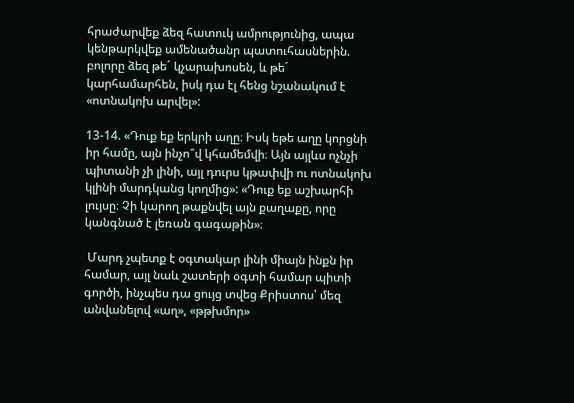հրաժարվեք ձեզ հատուկ ամրությունից, ապա կենթարկվեք ամենածանր պատուհասներին. բոլորը ձեզ թե´ կչարախոսեն, և թե´ կարհամարհեն, իսկ դա էլ հենց նշանակում է «ոտնակոխ արվել»:

13-14. «Դուք եք երկրի աղը։ Իսկ եթե աղը կորցնի իր համը, այն ինչո՞վ կհամեմվի։ Այն այլևս ոչնչի պիտանի չի լինի, այլ դուրս կթափվի ու ոտնակոխ կլինի մարդկանց կողմից»: «Դուք եք աշխարհի լույսը։ Չի կարող թաքնվել այն քաղաքը, որը կանգնած է լեռան գագաթին»։

 Մարդ չպետք է օգտակար լինի միայն ինքն իր համար, այլ նաև շատերի օգտի համար պիտի գործի, ինչպես դա ցույց տվեց Քրիստոս՝ մեզ անվանելով «աղ», «թթխմոր»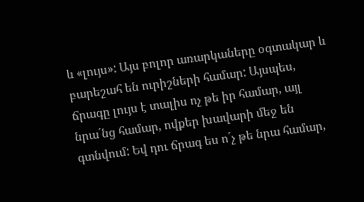և «լույս»: Այս բոլոր առարկաները օգտակար և բարեշահ են ուրիշների համար: Այսպես, ճրագը լույս է տալիս ոչ թե իր համար, այլ նրա´նց համար, ովքեր խավարի մեջ են գտնվում: Եվ դու ճրագ ես ո´չ թե նրա համար,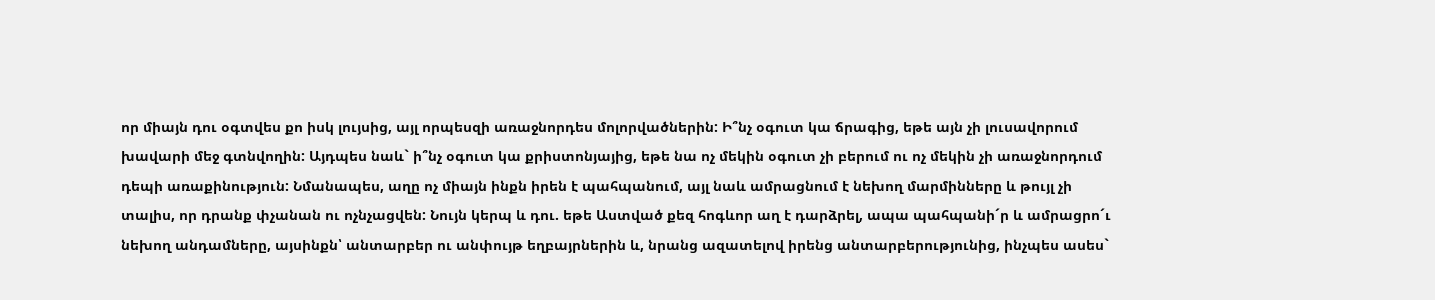որ միայն դու օգտվես քո իսկ լույսից, այլ որպեսզի առաջնորդես մոլորվածներին: Ի՞նչ օգուտ կա ճրագից, եթե այն չի լուսավորում խավարի մեջ գտնվողին: Այդպես նաև` ի՞նչ օգուտ կա քրիստոնյայից, եթե նա ոչ մեկին օգուտ չի բերում ու ոչ մեկին չի առաջնորդում դեպի առաքինություն: Նմանապես, աղը ոչ միայն ինքն իրեն է պահպանում, այլ նաև ամրացնում է նեխող մարմինները և թույլ չի տալիս, որ դրանք փչանան ու ոչնչացվեն: Նույն կերպ և դու. եթե Աստված քեզ հոգևոր աղ է դարձրել, ապա պահպանի´ր և ամրացրո´ւ նեխող անդամները, այսինքն՝ անտարբեր ու անփույթ եղբայրներին և, նրանց ազատելով իրենց անտարբերությունից, ինչպես ասես`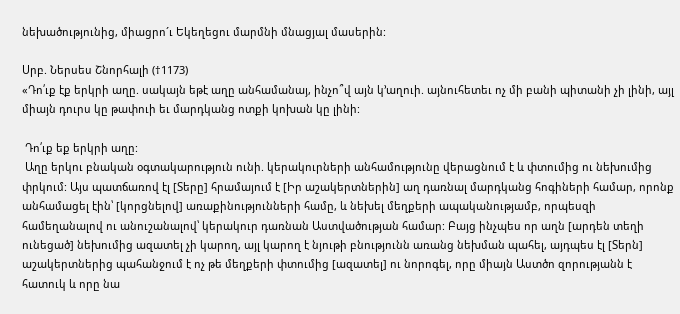նեխածությունից, միացրո´ւ Եկեղեցու մարմնի մնացյալ մասերին:

Սրբ. Ներսես Շնորհալի (†1173)
«Դո՛ւք էք երկրի աղը. սակայն եթէ աղը անհամանայ, ինչո՞վ այն կ՚աղուի. այնուհետեւ ոչ մի բանի պիտանի չի լինի, այլ միայն դուրս կը թափուի եւ մարդկանց ոտքի կոխան կը լինի:

 Դո՛ւք եք երկրի աղը:
 Աղը երկու բնական օգտակարություն ունի. կերակուրների անհամությունը վերացնում է և փտումից ու նեխումից փրկում: Այս պատճառով էլ [Տերը] հրամայում է [Իր աշակերտներին] աղ դառնալ մարդկանց հոգիների համար, որոնք անհամացել էին՝ [կորցնելով] առաքինությունների համը, և նեխել մեղքերի ապականությամբ, որպեսզի համեղանալով ու անուշանալով՝ կերակուր դառնան Աստվածության համար: Բայց ինչպես որ աղն [արդեն տեղի ունեցած] նեխումից ազատել չի կարող, այլ կարող է նյութի բնությունն առանց նեխման պահել, այդպես էլ [Տերն] աշակերտներից պահանջում է ոչ թե մեղքերի փտումից [ազատել] ու նորոգել, որը միայն Աստծո զորությանն է հատուկ և որը նա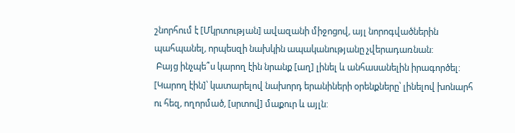շնորհում է [Մկրտության] ավազանի միջոցով, այլ նորոգվածներին պահպանել, որպեսզի նախկին ապականությանը չվերադառնան:
 Բայց ինչպե՞ս կարող էին նրանք [աղ] լինել և անհասանելին իրագործել: [Կարող էին]՝ կատարելով նախորդ երանիների օրենքները՝ լինելով խոնարհ ու հեզ, ողորմած, [սրտով] մաքուր և այլն: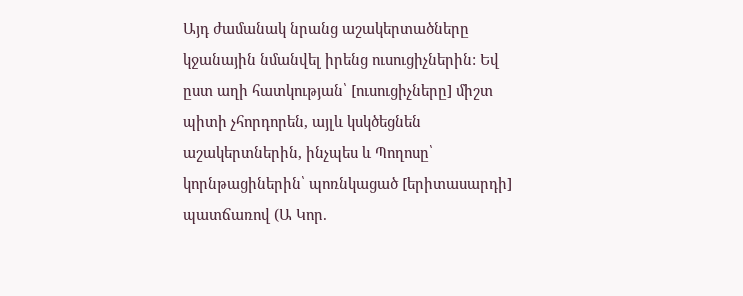Այդ ժամանակ նրանց աշակերտածները կջանային նմանվել իրենց ուսուցիչներին: Եվ ըստ աղի հատկության՝ [ուսուցիչները] միշտ պիտի չհորդորեն, այլև կսկծեցնեն աշակերտներին, ինչպես և Պողոսը՝ կորնթացիներին՝ պոռնկացած [երիտասարդի] պատճառով (Ա Կոր.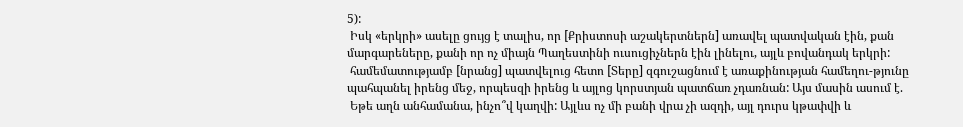5):
 Իսկ «երկրի» ասելը ցույց է տալիս, որ [Քրիստոսի աշակերտներն] առավել պատվական էին, քան մարգարեները, քանի որ ոչ միայն Պաղեստինի ուսուցիչներն էին լինելու, այլև բովանդակ երկրի:
 համեմատությամբ [նրանց] պատվելուց հետո [Տերը] զգուշացնում է առաքինության համեղու-թյունը պահպանել իրենց մեջ, որպեսզի իրենց և այլոց կորստյան պատճառ չդառնան: Այս մասին ասում է.
 Եթե աղն անհամանա, ինչո՞վ կաղվի: Այլևս ոչ մի բանի վրա չի ազդի, այլ դուրս կթափվի և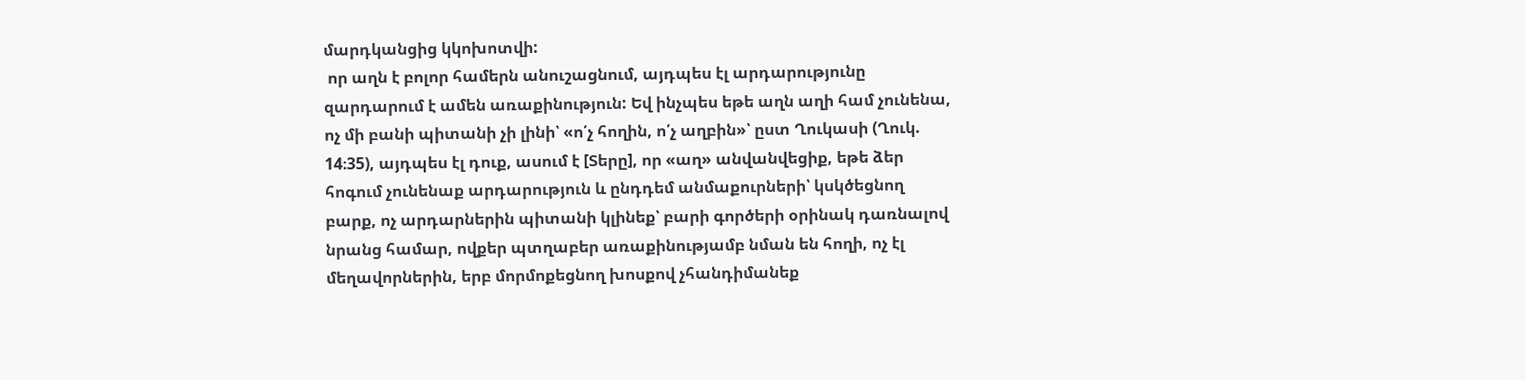մարդկանցից կկոխոտվի:
 որ աղն է բոլոր համերն անուշացնում, այդպես էլ արդարությունը զարդարում է ամեն առաքինություն: Եվ ինչպես եթե աղն աղի համ չունենա, ոչ մի բանի պիտանի չի լինի՝ «ո՛չ հողին, ո՛չ աղբին»՝ ըստ Ղուկասի (Ղուկ. 14։35), այդպես էլ դուք, ասում է [Տերը], որ «աղ» անվանվեցիք, եթե ձեր հոգում չունենաք արդարություն և ընդդեմ անմաքուրների՝ կսկծեցնող բարք, ոչ արդարներին պիտանի կլինեք՝ բարի գործերի օրինակ դառնալով նրանց համար, ովքեր պտղաբեր առաքինությամբ նման են հողի, ոչ էլ մեղավորներին, երբ մորմոքեցնող խոսքով չհանդիմանեք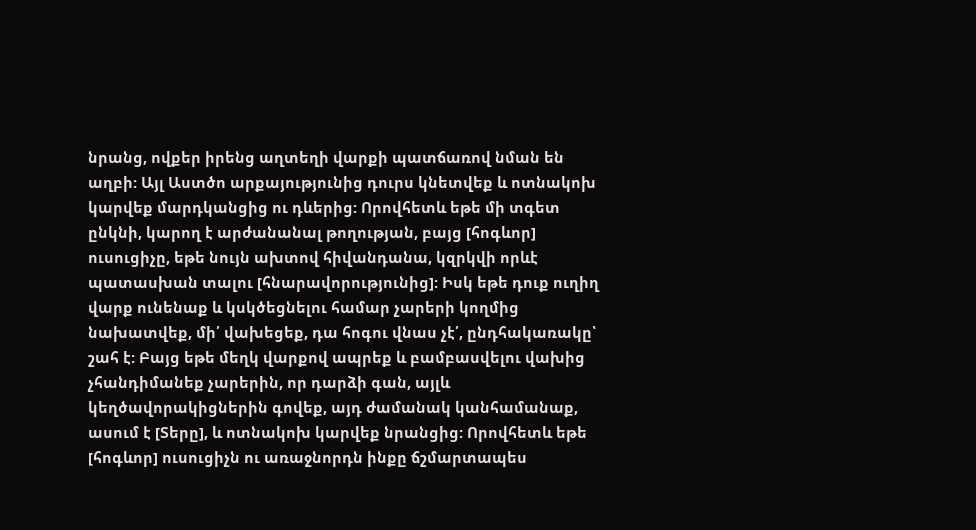նրանց, ովքեր իրենց աղտեղի վարքի պատճառով նման են աղբի: Այլ Աստծո արքայությունից դուրս կնետվեք և ոտնակոխ կարվեք մարդկանցից ու դևերից: Որովհետև եթե մի տգետ ընկնի, կարող է արժանանալ թողության, բայց [հոգևոր] ուսուցիչը, եթե նույն ախտով հիվանդանա, կզրկվի որևէ պատասխան տալու [հնարավորությունից]: Իսկ եթե դուք ուղիղ վարք ունենաք և կսկծեցնելու համար չարերի կողմից նախատվեք, մի՛ վախեցեք, դա հոգու վնաս չէ՛, ընդհակառակը՝ շահ է: Բայց եթե մեղկ վարքով ապրեք և բամբասվելու վախից չհանդիմանեք չարերին, որ դարձի գան, այլև կեղծավորակիցներին գովեք, այդ ժամանակ կանհամանաք, ասում է [Տերը], և ոտնակոխ կարվեք նրանցից: Որովհետև եթե [հոգևոր] ուսուցիչն ու առաջնորդն ինքը ճշմարտապես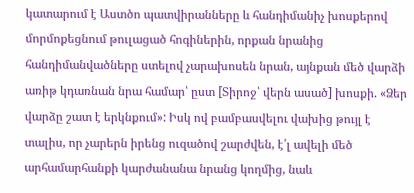կատարում է Աստծո պատվիրանները և հանդիմանիչ խոսքերով մորմոքեցնում թուլացած հոգիներին, որքան նրանից հանդիմանվածները ստելով չարախոսեն նրան, այնքան մեծ վարձի առիթ կդառնան նրա համար՝ ըստ [Տիրոջ՝ վերն ասած] խոսքի. «Ձեր վարձը շատ է երկնքում»: Իսկ ով բամբասվելու վախից թույլ է տալիս, որ չարերն իրենց ուզածով շարժվեն, է՛լ ավելի մեծ արհամարհանքի կարժանանա նրանց կողմից, նաև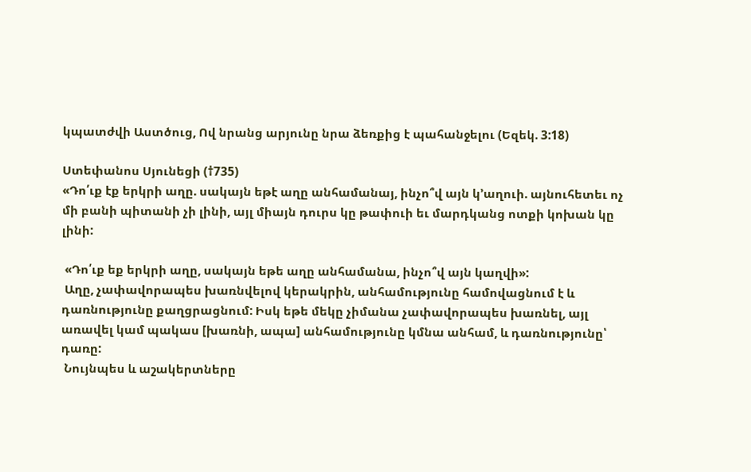կպատժվի Աստծուց, Ով նրանց արյունը նրա ձեռքից է պահանջելու (Եզեկ. 3:18)

Ստեփանոս Սյունեցի (†735)
«Դո՛ւք էք երկրի աղը. սակայն եթէ աղը անհամանայ, ինչո՞վ այն կ՚աղուի. այնուհետեւ ոչ մի բանի պիտանի չի լինի, այլ միայն դուրս կը թափուի եւ մարդկանց ոտքի կոխան կը լինի:

 «Դո՛ւք եք երկրի աղը, սակայն եթե աղը անհամանա, ինչո՞վ այն կաղվի»:
 Աղը, չափավորապես խառնվելով կերակրին, անհամությունը համովացնում է և դառնությունը քաղցրացնում: Իսկ եթե մեկը չիմանա չափավորապես խառնել, այլ առավել կամ պակաս [խառնի, ապա] անհամությունը կմնա անհամ, և դառնությունը՝ դառը:
 Նույնպես և աշակերտները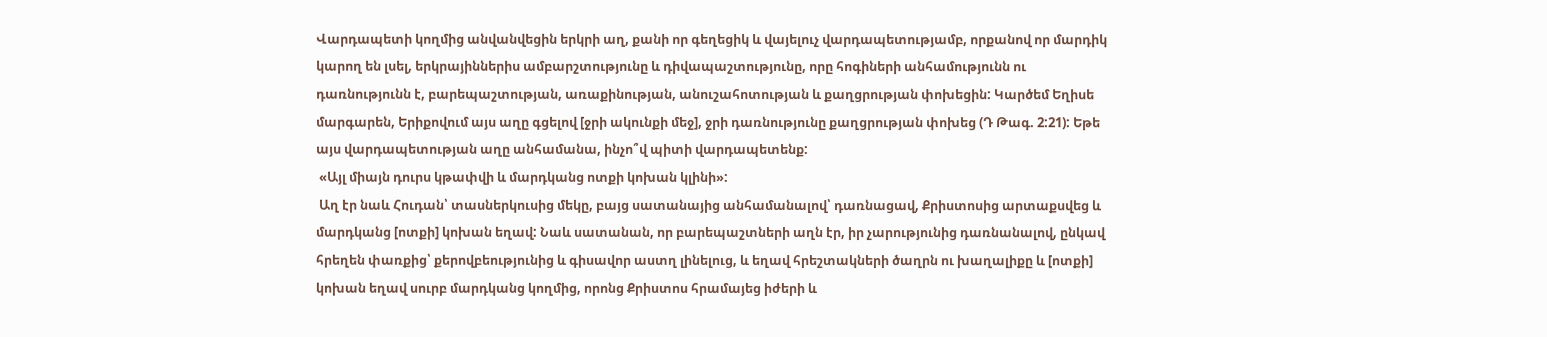Վարդապետի կողմից անվանվեցին երկրի աղ, քանի որ գեղեցիկ և վայելուչ վարդապետությամբ, որքանով որ մարդիկ կարող են լսել, երկրայիններիս ամբարշտությունը և դիվապաշտությունը, որը հոգիների անհամությունն ու դառնությունն է, բարեպաշտության, առաքինության, անուշահոտության և քաղցրության փոխեցին: Կարծեմ Եղիսե մարգարեն, Երիքովում այս աղը գցելով [ջրի ակունքի մեջ], ջրի դառնությունը քաղցրության փոխեց (Դ Թագ. 2:21): Եթե այս վարդապետության աղը անհամանա, ինչո՞վ պիտի վարդապետենք:
 «Այլ միայն դուրս կթափվի և մարդկանց ոտքի կոխան կլինի»:
 Աղ էր նաև Հուդան՝ տասներկուսից մեկը, բայց սատանայից անհամանալով՝ դառնացավ, Քրիստոսից արտաքսվեց և մարդկանց [ոտքի] կոխան եղավ: Նաև սատանան, որ բարեպաշտների աղն էր, իր չարությունից դառնանալով, ընկավ հրեղեն փառքից՝ քերովբեությունից և գիսավոր աստղ լինելուց, և եղավ հրեշտակների ծաղրն ու խաղալիքը և [ոտքի] կոխան եղավ սուրբ մարդկանց կողմից, որոնց Քրիստոս հրամայեց իժերի և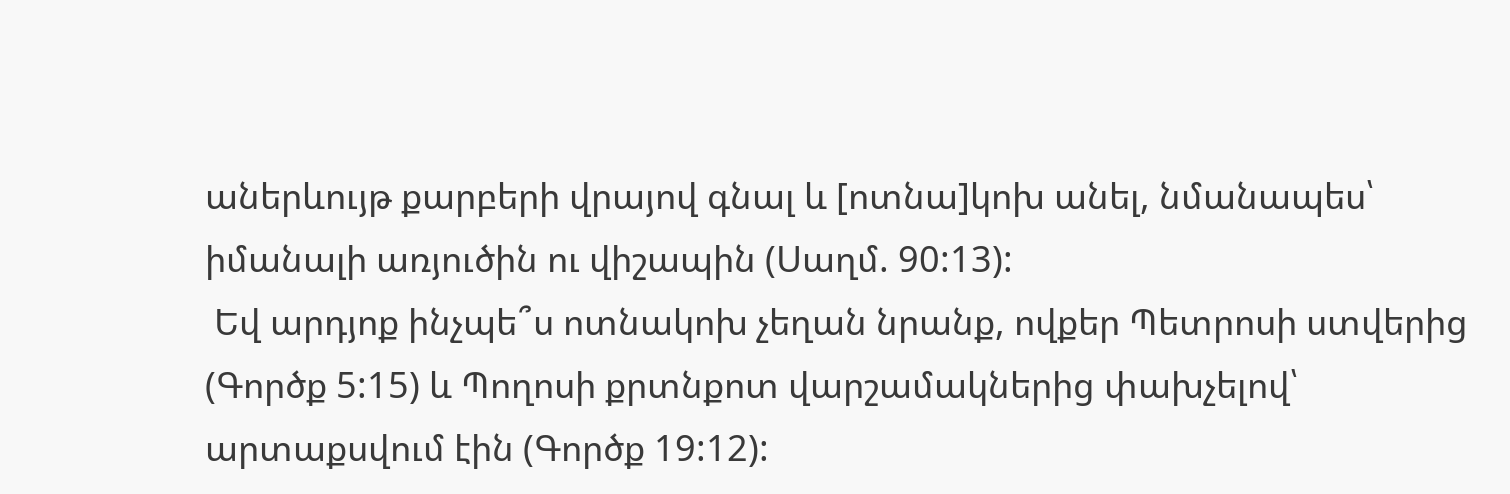աներևույթ քարբերի վրայով գնալ և [ոտնա]կոխ անել, նմանապես՝ իմանալի առյուծին ու վիշապին (Սաղմ. 90:13):
 Եվ արդյոք ինչպե՞ս ոտնակոխ չեղան նրանք, ովքեր Պետրոսի ստվերից (Գործք 5:15) և Պողոսի քրտնքոտ վարշամակներից փախչելով՝ արտաքսվում էին (Գործք 19:12):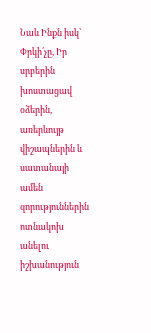Նաև Ինքն իսկ՝ Փրկի՛չը, Իր սրբերին խոստացավ օձերին, առերևույթ վիշապներին և սատանայի ամեն զորություններին ոտնակոխ անելու իշխանություն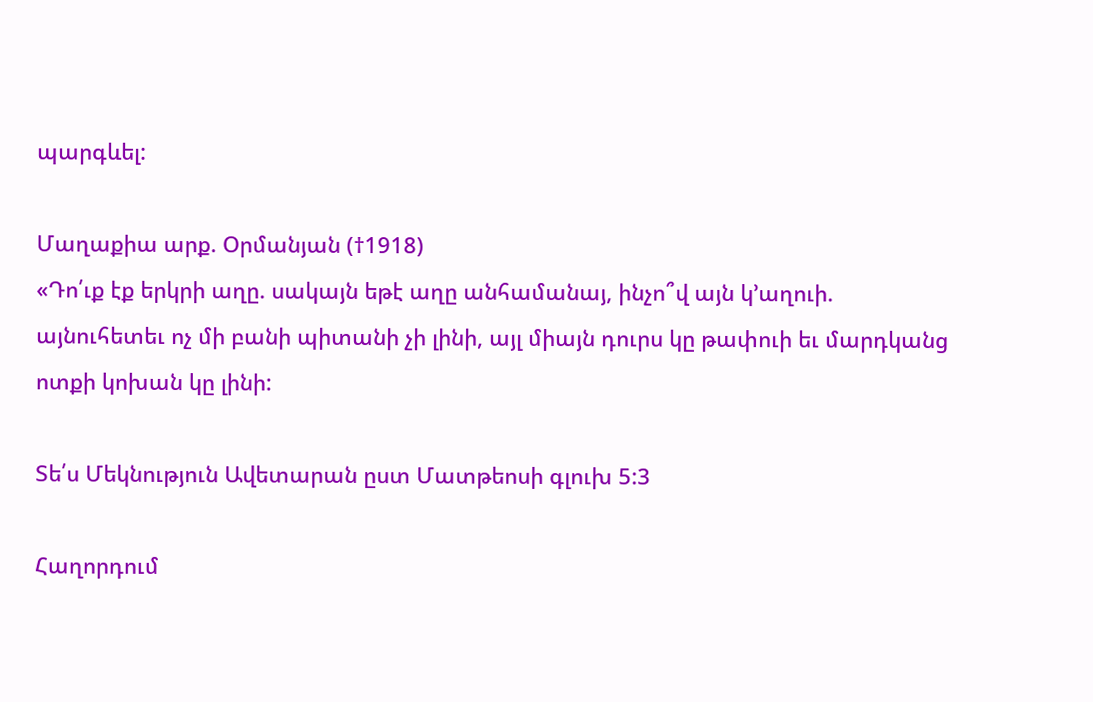պարգևել:

Մաղաքիա արք. Օրմանյան (†1918)
«Դո՛ւք էք երկրի աղը. սակայն եթէ աղը անհամանայ, ինչո՞վ այն կ՚աղուի. այնուհետեւ ոչ մի բանի պիտանի չի լինի, այլ միայն դուրս կը թափուի եւ մարդկանց ոտքի կոխան կը լինի:

Տե՛ս Մեկնություն Ավետարան ըստ Մատթեոսի գլուխ 5:3

Հաղորդում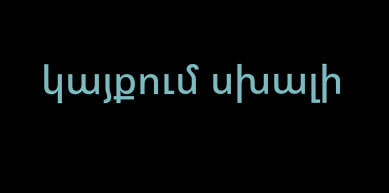կայքում սխալի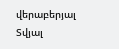վերաբերյալ
Տվյալ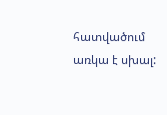հատվածում առկա է սխալ: